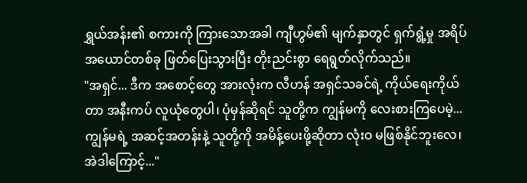ရွှယ်အန်း၏ စကားကို ကြားသောအခါ ကျီဟွမ်၏ မျက်နှာတွင် ရှက်ရွံ့မှု အရိပ်အယောင်တစ်ခု ဖြတ်ပြေးသွားပြီး တိုးညင်းစွာ ရေရွတ်လိုက်သည်။
"အရှင်... ဒီက အစောင့်တွေ အားလုံးက လီဟန် အရှင်သခင်ရဲ့ ကိုယ်ရေးကိုယ်တာ အနီးကပ် လူယုံတွေပါ၊ ပုံမှန်ဆိုရင် သူတို့က ကျွန်မကို လေးစားကြပေမဲ့... ကျွန်မရဲ့ အဆင့်အတန်းနဲ့ သူတို့ကို အမိန့်ပေးဖို့ဆိုတာ လုံးဝ မဖြစ်နိုင်ဘူးလေ၊ အဲဒါကြောင့်..."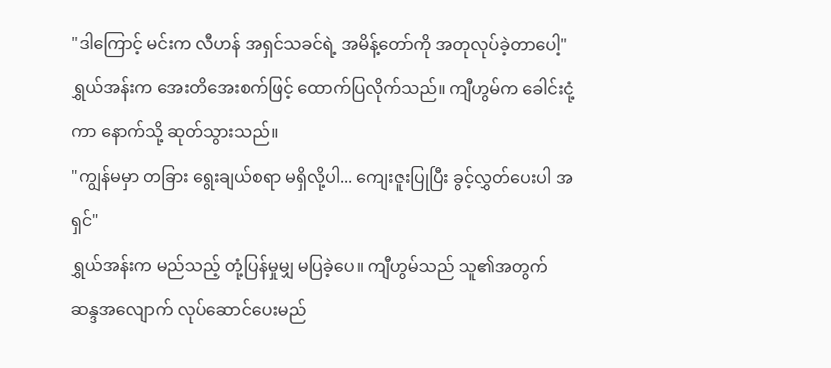"ဒါကြောင့် မင်းက လီဟန် အရှင်သခင်ရဲ့ အမိန့်တော်ကို အတုလုပ်ခဲ့တာပေါ့"
ရွှယ်အန်းက အေးတိအေးစက်ဖြင့် ထောက်ပြလိုက်သည်။ ကျီဟွမ်က ခေါင်းငုံ့ကာ နောက်သို့ ဆုတ်သွားသည်။
"ကျွန်မမှာ တခြား ရွေးချယ်စရာ မရှိလို့ပါ... ကျေးဇူးပြုပြီး ခွင့်လွှတ်ပေးပါ အရှင်"
ရွှယ်အန်းက မည်သည့် တုံ့ပြန်မှုမျှ မပြခဲ့ပေ။ ကျီဟွမ်သည် သူ၏အတွက် ဆန္ဒအလျောက် လုပ်ဆောင်ပေးမည်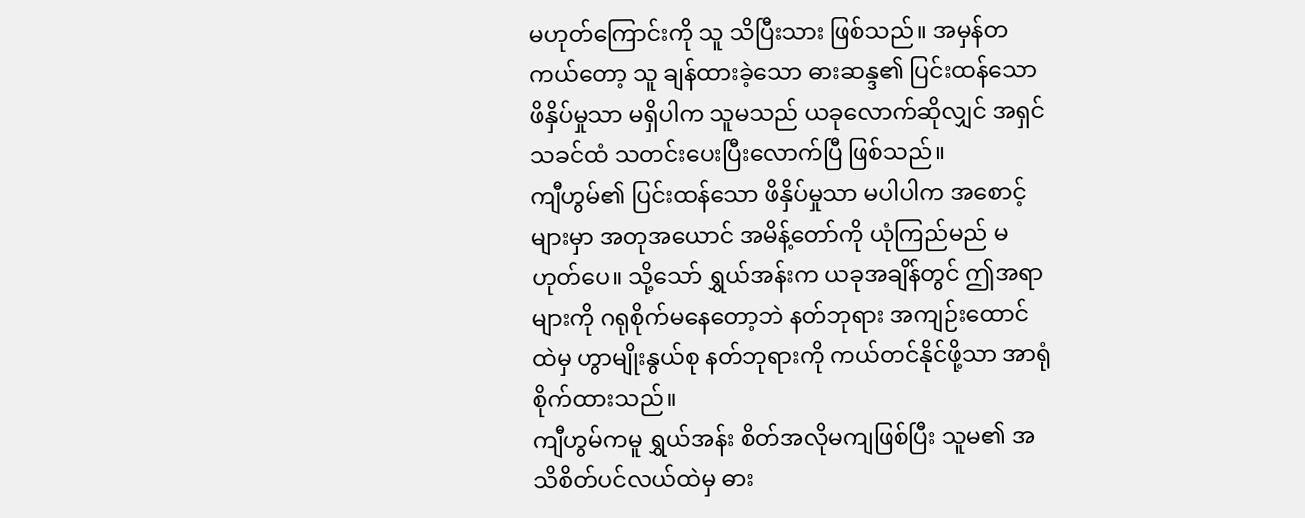မဟုတ်ကြောင်းကို သူ သိပြီးသား ဖြစ်သည်။ အမှန်တကယ်တော့ သူ ချန်ထားခဲ့သော ဓားဆန္ဒ၏ ပြင်းထန်သော ဖိနှိပ်မှုသာ မရှိပါက သူမသည် ယခုလောက်ဆိုလျှင် အရှင်သခင်ထံ သတင်းပေးပြီးလောက်ပြီ ဖြစ်သည်။
ကျီဟွမ်၏ ပြင်းထန်သော ဖိနှိပ်မှုသာ မပါပါက အစောင့်များမှာ အတုအယောင် အမိန့်တော်ကို ယုံကြည်မည် မဟုတ်ပေ။ သို့သော် ရွှယ်အန်းက ယခုအချိန်တွင် ဤအရာများကို ဂရုစိုက်မနေတော့ဘဲ နတ်ဘုရား အကျဉ်းထောင်ထဲမှ ဟွာမျိုးနွယ်စု နတ်ဘုရားကို ကယ်တင်နိုင်ဖို့သာ အာရုံစိုက်ထားသည်။
ကျီဟွမ်ကမူ ရွှယ်အန်း စိတ်အလိုမကျဖြစ်ပြီး သူမ၏ အသိစိတ်ပင်လယ်ထဲမှ ဓား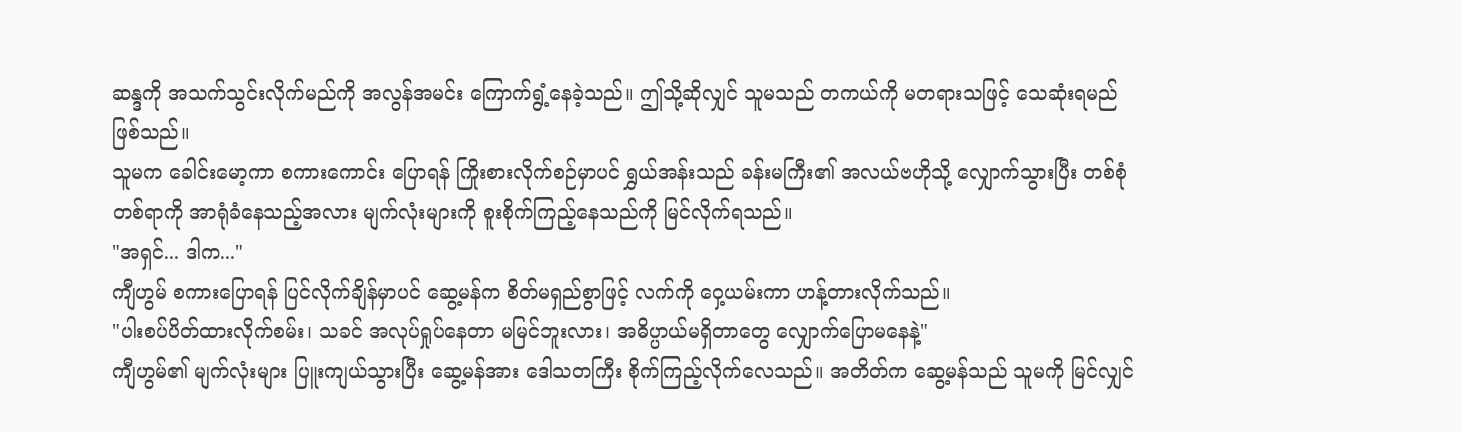ဆန္ဒကို အသက်သွင်းလိုက်မည်ကို အလွန်အမင်း ကြောက်ရွံ့နေခဲ့သည်။ ဤသို့ဆိုလျှင် သူမသည် တကယ်ကို မတရားသဖြင့် သေဆုံးရမည် ဖြစ်သည်။
သူမက ခေါင်းမော့ကာ စကားကောင်း ပြောရန် ကြိုးစားလိုက်စဉ်မှာပင် ရွှယ်အန်းသည် ခန်းမကြီး၏ အလယ်ဗဟိုသို့ လျှောက်သွားပြီး တစ်စုံတစ်ရာကို အာရုံခံနေသည့်အလား မျက်လုံးများကို စူးစိုက်ကြည့်နေသည်ကို မြင်လိုက်ရသည်။
"အရှင်... ဒါက..."
ကျီဟွမ် စကားပြောရန် ပြင်လိုက်ချိန်မှာပင် ဆွေ့မန်က စိတ်မရှည်စွာဖြင့် လက်ကို ဝှေ့ယမ်းကာ ဟန့်တားလိုက်သည်။
"ပါးစပ်ပိတ်ထားလိုက်စမ်း၊ သခင် အလုပ်ရှုပ်နေတာ မမြင်ဘူးလား၊ အဓိပ္ပာယ်မရှိတာတွေ လျှောက်ပြောမနေနဲ့"
ကျီဟွမ်၏ မျက်လုံးများ ပြူးကျယ်သွားပြီး ဆွေ့မန်အား ဒေါသတကြီး စိုက်ကြည့်လိုက်လေသည်။ အတိတ်က ဆွေ့မန်သည် သူမကို မြင်လျှင်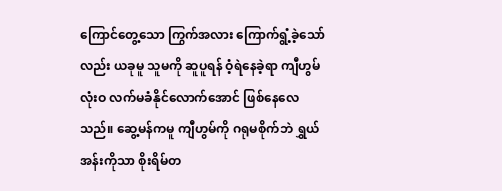ကြောင်တွေ့သော ကြွက်အလား ကြောက်ရွံ့ခဲ့သော်လည်း ယခုမူ သူမကို ဆူပူရန် ဝံ့ရဲနေခဲ့ရာ ကျီဟွမ် လုံးဝ လက်မခံနိုင်လောက်အောင် ဖြစ်နေလေသည်။ ဆွေ့မန်ကမူ ကျီဟွမ်ကို ဂရုမစိုက်ဘဲ ရွှယ်အန်းကိုသာ စိုးရိမ်တ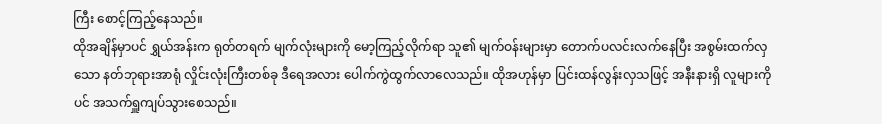ကြီး စောင့်ကြည့်နေသည်။
ထိုအချိန်မှာပင် ရွှယ်အန်းက ရုတ်တရက် မျက်လုံးများကို မော့ကြည့်လိုက်ရာ သူ၏ မျက်ဝန်းများမှာ တောက်ပလင်းလက်နေပြီး အစွမ်းထက်လှသော နတ်ဘုရားအာရုံ လှိုင်းလုံးကြီးတစ်ခု ဒီရေအလား ပေါက်ကွဲထွက်လာလေသည်။ ထိုအဟုန်မှာ ပြင်းထန်လွန်းလှသဖြင့် အနီးနားရှိ လူများကိုပင် အသက်ရှူကျပ်သွားစေသည်။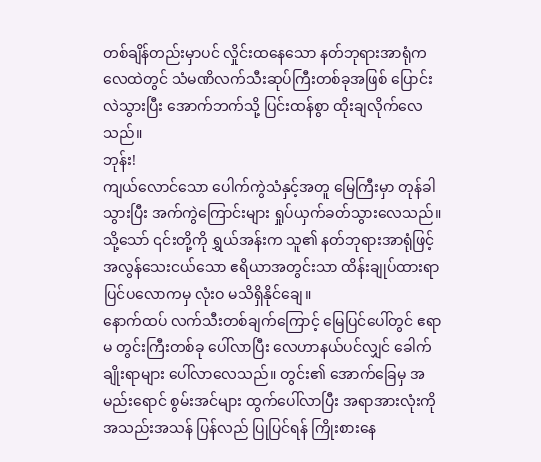တစ်ချိန်တည်းမှာပင် လှိုင်းထနေသော နတ်ဘုရားအာရုံက လေထဲတွင် သံမဏိလက်သီးဆုပ်ကြီးတစ်ခုအဖြစ် ပြောင်းလဲသွားပြီး အောက်ဘက်သို့ ပြင်းထန်စွာ ထိုးချလိုက်လေသည်။
ဘုန်း!
ကျယ်လောင်သော ပေါက်ကွဲသံနှင့်အတူ မြေကြီးမှာ တုန်ခါသွားပြီး အက်ကွဲကြောင်းများ ရှုပ်ယှက်ခတ်သွားလေသည်။ သို့သော် ၎င်းတို့ကို ရွှယ်အန်းက သူ၏ နတ်ဘုရားအာရုံဖြင့် အလွန်သေးငယ်သော ဧရိယာအတွင်းသာ ထိန်းချုပ်ထားရာ ပြင်ပလောကမှ လုံးဝ မသိရှိနိုင်ချေ။
နောက်ထပ် လက်သီးတစ်ချက်ကြောင့် မြေပြင်ပေါ်တွင် ဧရာမ တွင်းကြီးတစ်ခု ပေါ်လာပြီး လေဟာနယ်ပင်လျှင် ခေါက်ချိုးရာများ ပေါ်လာလေသည်။ တွင်း၏ အောက်ခြေမှ အမည်းရောင် စွမ်းအင်များ ထွက်ပေါ်လာပြီး အရာအားလုံးကို အသည်းအသန် ပြန်လည် ပြုပြင်ရန် ကြိုးစားနေ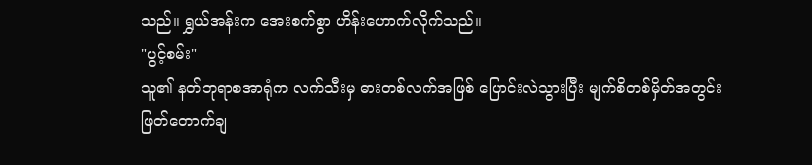သည်။ ရွှယ်အန်းက အေးစက်စွာ ဟိန်းဟောက်လိုက်သည်။
"ပွင့်စမ်း"
သူ၏ နတ်ဘုရာစအာရုံက လက်သီးမှ ဓားတစ်လက်အဖြစ် ပြောင်းလဲသွားပြီး မျက်စိတစ်မှိတ်အတွင်း ဖြတ်တောက်ချ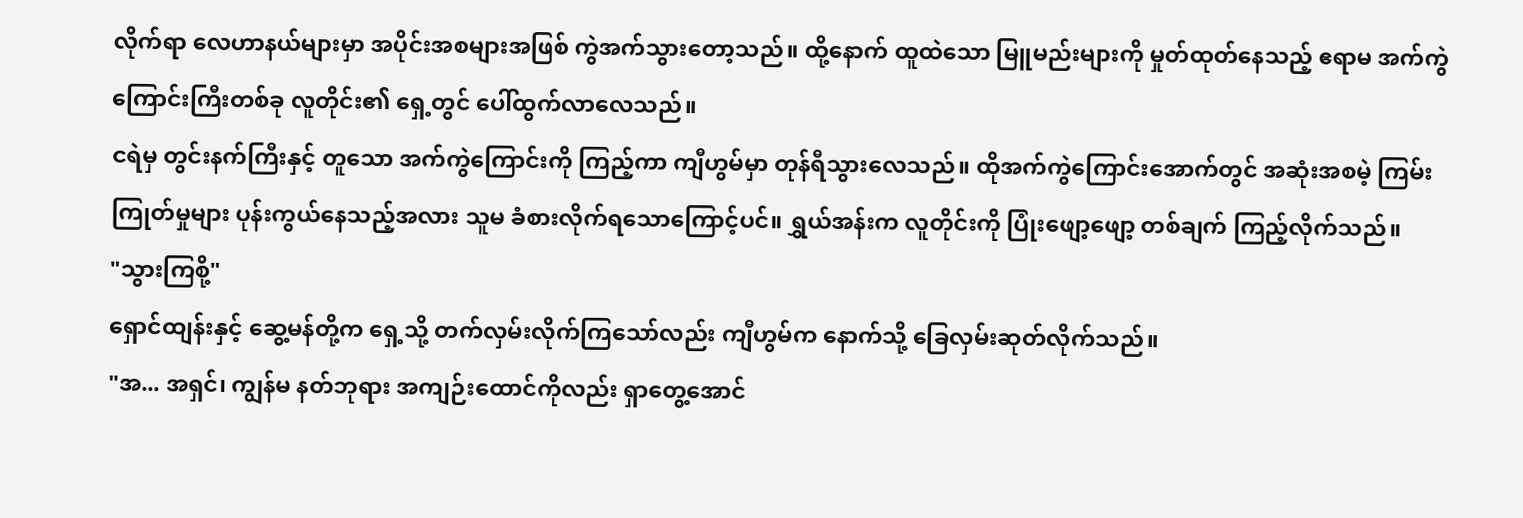လိုက်ရာ လေဟာနယ်များမှာ အပိုင်းအစများအဖြစ် ကွဲအက်သွားတော့သည်။ ထို့နောက် ထူထဲသော မြူမည်းများကို မှုတ်ထုတ်နေသည့် ဧရာမ အက်ကွဲကြောင်းကြီးတစ်ခု လူတိုင်း၏ ရှေ့တွင် ပေါ်ထွက်လာလေသည်။
ငရဲမှ တွင်းနက်ကြီးနှင့် တူသော အက်ကွဲကြောင်းကို ကြည့်ကာ ကျီဟွမ်မှာ တုန်ရီသွားလေသည်။ ထိုအက်ကွဲကြောင်းအောက်တွင် အဆုံးအစမဲ့ ကြမ်းကြုတ်မှုများ ပုန်းကွယ်နေသည့်အလား သူမ ခံစားလိုက်ရသောကြောင့်ပင်။ ရွှယ်အန်းက လူတိုင်းကို ပြုံးဖျော့ဖျော့ တစ်ချက် ကြည့်လိုက်သည်။
"သွားကြစို့"
ရှောင်ထျန်းနှင့် ဆွေ့မန်တို့က ရှေ့သို့ တက်လှမ်းလိုက်ကြသော်လည်း ကျီဟွမ်က နောက်သို့ ခြေလှမ်းဆုတ်လိုက်သည်။
"အ... အရှင်၊ ကျွန်မ နတ်ဘုရား အကျဉ်းထောင်ကိုလည်း ရှာတွေ့အောင်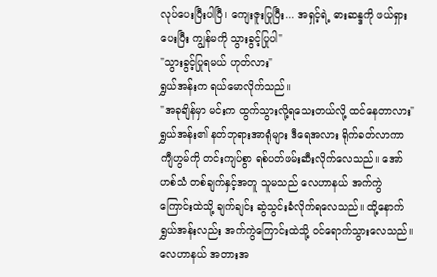လုပ်ပေးပြီးပါပြီ၊ ကျေးဇူးပြုပြီး... အရှင့်ရဲ့ ဓားဆန္ဒကို ဖယ်ရှားပေးပြီး ကျွန်မကို သွားခွင့်ပြုပါ"
"သွားခွင့်ပြုရမယ် ဟုတ်လား"
ရွှယ်အန်းက ရယ်မောလိုက်သည်။
"အခုချိန်မှာ မင်းက ထွက်သွားလို့ရသေးတယ်လို့ ထင်နေတာလား"
ရွှယ်အန်း၏ နတ်ဘုရားအာရုံများ ဒီရေအလား ရိုက်ခတ်လာကာ ကျီဟွမ်ကို တင်းကျပ်စွာ ရစ်ပတ်ဖမ်းဆီးလိုက်လေသည်။ အော်ဟစ်သံ တစ်ချက်နှင့်အတူ သူမသည် လေဟာနယ် အက်ကွဲကြောင်းထဲသို့ ချက်ချင်း ဆွဲသွင်းခံလိုက်ရလေသည်။ ထို့နောက် ရွှယ်အန်းလည်း အက်ကွဲကြောင်းထဲသို့ ဝင်ရောက်သွားလေသည်။
လေဟာနယ် အတားအ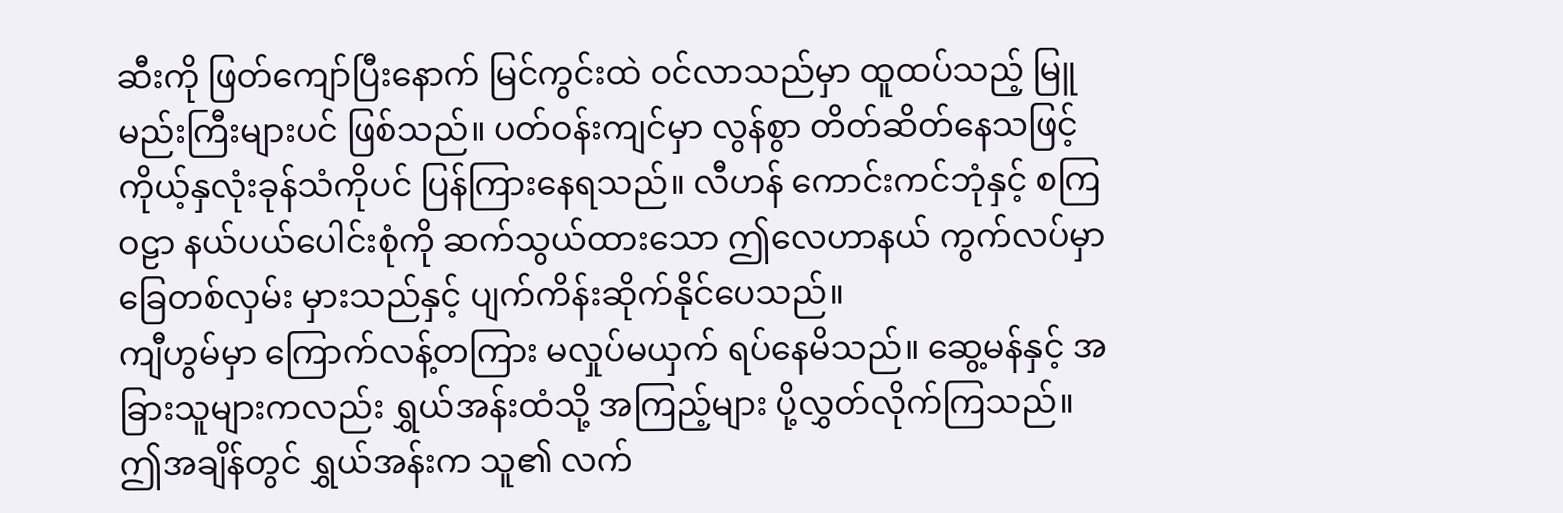ဆီးကို ဖြတ်ကျော်ပြီးနောက် မြင်ကွင်းထဲ ဝင်လာသည်မှာ ထူထပ်သည့် မြူမည်းကြီးများပင် ဖြစ်သည်။ ပတ်ဝန်းကျင်မှာ လွန်စွာ တိတ်ဆိတ်နေသဖြင့် ကိုယ့်နှလုံးခုန်သံကိုပင် ပြန်ကြားနေရသည်။ လီဟန် ကောင်းကင်ဘုံနှင့် စကြဝဠာ နယ်ပယ်ပေါင်းစုံကို ဆက်သွယ်ထားသော ဤလေဟာနယ် ကွက်လပ်မှာ ခြေတစ်လှမ်း မှားသည်နှင့် ပျက်ကိန်းဆိုက်နိုင်ပေသည်။
ကျီဟွမ်မှာ ကြောက်လန့်တကြား မလှုပ်မယှက် ရပ်နေမိသည်။ ဆွေ့မန်နှင့် အခြားသူများကလည်း ရွှယ်အန်းထံသို့ အကြည့်များ ပို့လွှတ်လိုက်ကြသည်။ ဤအချိန်တွင် ရွှယ်အန်းက သူ၏ လက်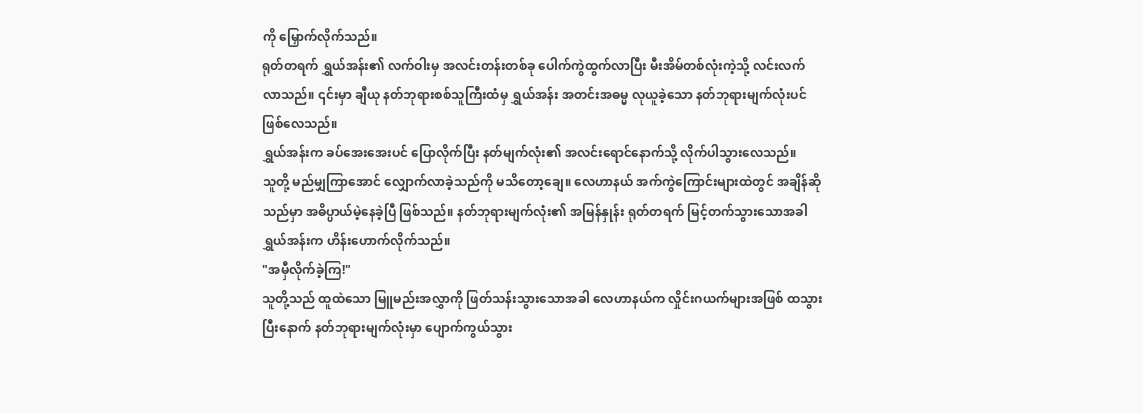ကို မြှောက်လိုက်သည်။
ရုတ်တရက် ရွှယ်အန်း၏ လက်ဝါးမှ အလင်းတန်းတစ်ခု ပေါက်ကွဲထွက်လာပြီး မီးအိမ်တစ်လုံးကဲ့သို့ လင်းလက်လာသည်။ ၎င်းမှာ ချီယု နတ်ဘုရားစစ်သူကြီးထံမှ ရွှယ်အန်း အတင်းအဓမ္မ လုယူခဲ့သော နတ်ဘုရားမျက်လုံးပင် ဖြစ်လေသည်။
ရွှယ်အန်းက ခပ်အေးအေးပင် ပြောလိုက်ပြီး နတ်မျက်လုံး၏ အလင်းရောင်နောက်သို့ လိုက်ပါသွားလေသည်။
သူတို့ မည်မျှကြာအောင် လျှောက်လာခဲ့သည်ကို မသိတော့ချေ။ လေဟာနယ် အက်ကွဲကြောင်းများထဲတွင် အချိန်ဆိုသည်မှာ အဓိပ္ပာယ်မဲ့နေခဲ့ပြီ ဖြစ်သည်။ နတ်ဘုရားမျက်လုံး၏ အမြန်နှုန်း ရုတ်တရက် မြင့်တက်သွားသောအခါ ရွှယ်အန်းက ဟိန်းဟောက်လိုက်သည်။
"အမှီလိုက်ခဲ့ကြ!"
သူတို့သည် ထူထဲသော မြူမည်းအလွှာကို ဖြတ်သန်းသွားသောအခါ လေဟာနယ်က လှိုင်းဂယက်များအဖြစ် ထသွားပြီးနောက် နတ်ဘုရားမျက်လုံးမှာ ပျောက်ကွယ်သွား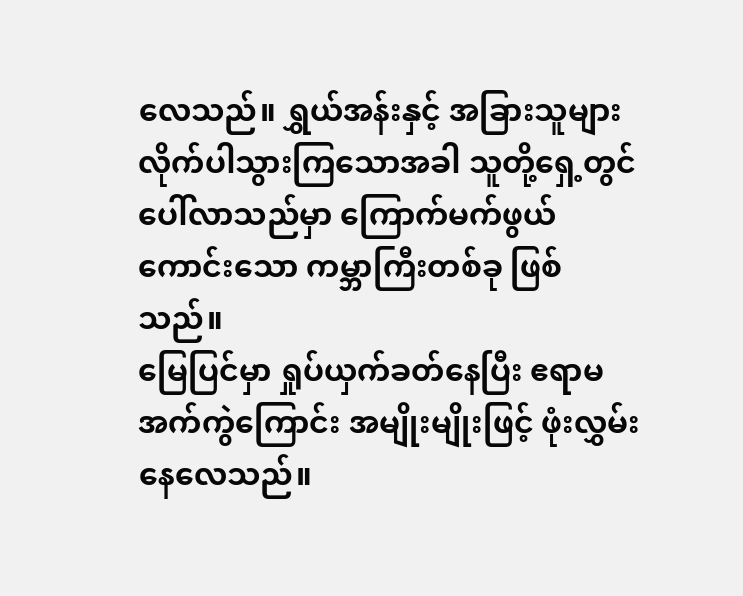လေသည်။ ရွှယ်အန်းနှင့် အခြားသူများ လိုက်ပါသွားကြသောအခါ သူတို့ရှေ့တွင် ပေါ်လာသည်မှာ ကြောက်မက်ဖွယ်ကောင်းသော ကမ္ဘာကြီးတစ်ခု ဖြစ်သည်။
မြေပြင်မှာ ရှုပ်ယှက်ခတ်နေပြီး ဧရာမ အက်ကွဲကြောင်း အမျိုးမျိုးဖြင့် ဖုံးလွှမ်းနေလေသည်။